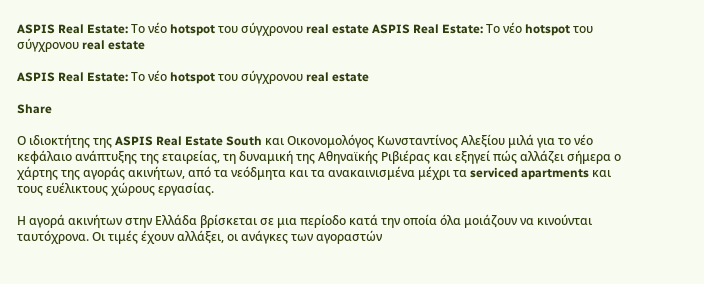ASPIS Real Estate: Το νέο hotspot του σύγχρονου real estate ASPIS Real Estate: Το νέο hotspot του σύγχρονου real estate

ASPIS Real Estate: Το νέο hotspot του σύγχρονου real estate

Share

Ο ιδιοκτήτης της ASPIS Real Estate South και Οικονομολόγος Κωνσταντίνος Αλεξίου μιλά για το νέο κεφάλαιο ανάπτυξης της εταιρείας, τη δυναμική της Αθηναϊκής Ριβιέρας και εξηγεί πώς αλλάζει σήμερα ο χάρτης της αγοράς ακινήτων, από τα νεόδμητα και τα ανακαινισμένα μέχρι τα serviced apartments και τους ευέλικτους χώρους εργασίας.

Η αγορά ακινήτων στην Ελλάδα βρίσκεται σε μια περίοδο κατά την οποία όλα μοιάζουν να κινούνται ταυτόχρονα. Οι τιμές έχουν αλλάξει, οι ανάγκες των αγοραστών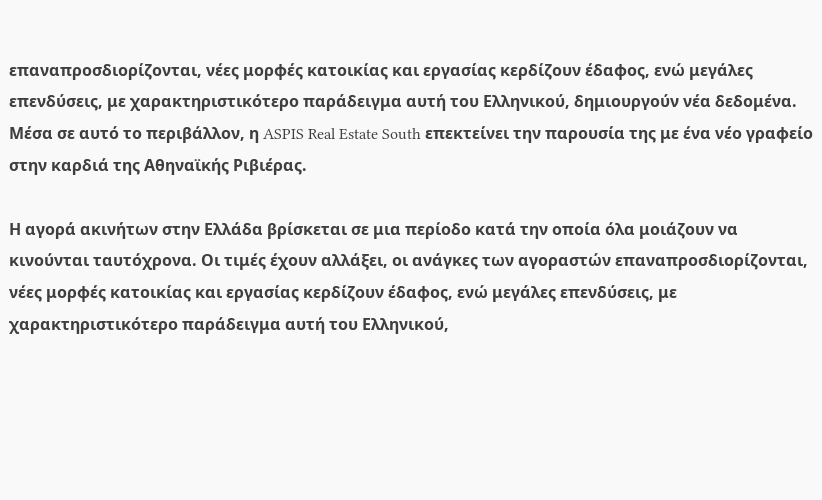επαναπροσδιορίζονται, νέες μορφές κατοικίας και εργασίας κερδίζουν έδαφος, ενώ μεγάλες επενδύσεις, με χαρακτηριστικότερο παράδειγμα αυτή του Ελληνικού, δημιουργούν νέα δεδομένα. Μέσα σε αυτό το περιβάλλον, η ASPIS Real Estate South επεκτείνει την παρουσία της με ένα νέο γραφείο στην καρδιά της Αθηναϊκής Ριβιέρας.

Η αγορά ακινήτων στην Ελλάδα βρίσκεται σε μια περίοδο κατά την οποία όλα μοιάζουν να κινούνται ταυτόχρονα. Οι τιμές έχουν αλλάξει, οι ανάγκες των αγοραστών επαναπροσδιορίζονται, νέες μορφές κατοικίας και εργασίας κερδίζουν έδαφος, ενώ μεγάλες επενδύσεις, με χαρακτηριστικότερο παράδειγμα αυτή του Ελληνικού,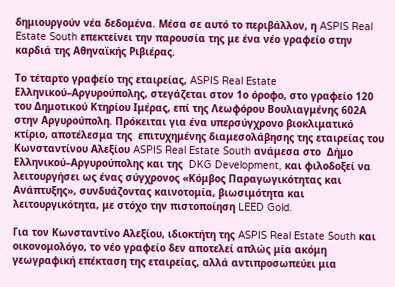δημιουργούν νέα δεδομένα. Μέσα σε αυτό το περιβάλλον, η ASPIS Real Estate South επεκτείνει την παρουσία της με ένα νέο γραφείο στην καρδιά της Αθηναϊκής Ριβιέρας.

Το τέταρτο γραφείο της εταιρείας, ASPIS Real Estate Ελληνικού–Αργυρούπολης, στεγάζεται στον 1ο όροφο, στο γραφείο 120 του Δημοτικού Κτηρίου Ιμέρας, επί της Λεωφόρου Βουλιαγμένης 602Α στην Αργυρούπολη. Πρόκειται για ένα υπερσύγχρονο βιοκλιματικό κτίριο, αποτέλεσμα της  επιτυχημένης διαμεσολάβησης της εταιρείας του Κωνσταντίνου Αλεξίου ASPIS Real Estate South ανάμεσα στο  Δήμο Ελληνικού–Αργυρούπολης και της  DKG Development, και φιλοδοξεί να λειτουργήσει ως ένας σύγχρονος «Κόμβος Παραγωγικότητας και Ανάπτυξης», συνδυάζοντας καινοτομία, βιωσιμότητα και λειτουργικότητα, με στόχο την πιστοποίηση LEED Gold.

Για τον Κωνσταντίνο Αλεξίου, ιδιοκτήτη της ASPIS Real Estate South και οικονομολόγο, το νέο γραφείο δεν αποτελεί απλώς μία ακόμη γεωγραφική επέκταση της εταιρείας, αλλά αντιπροσωπεύει μια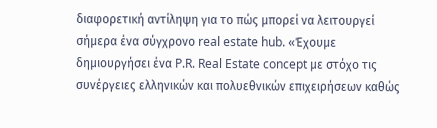διαφορετική αντίληψη για το πώς μπορεί να λειτουργεί σήμερα ένα σύγχρονο real estate hub. «Έχουμε δημιουργήσει ένα P.R. Real Estate concept με στόχο τις συνέργειες ελληνικών και πολυεθνικών επιχειρήσεων καθώς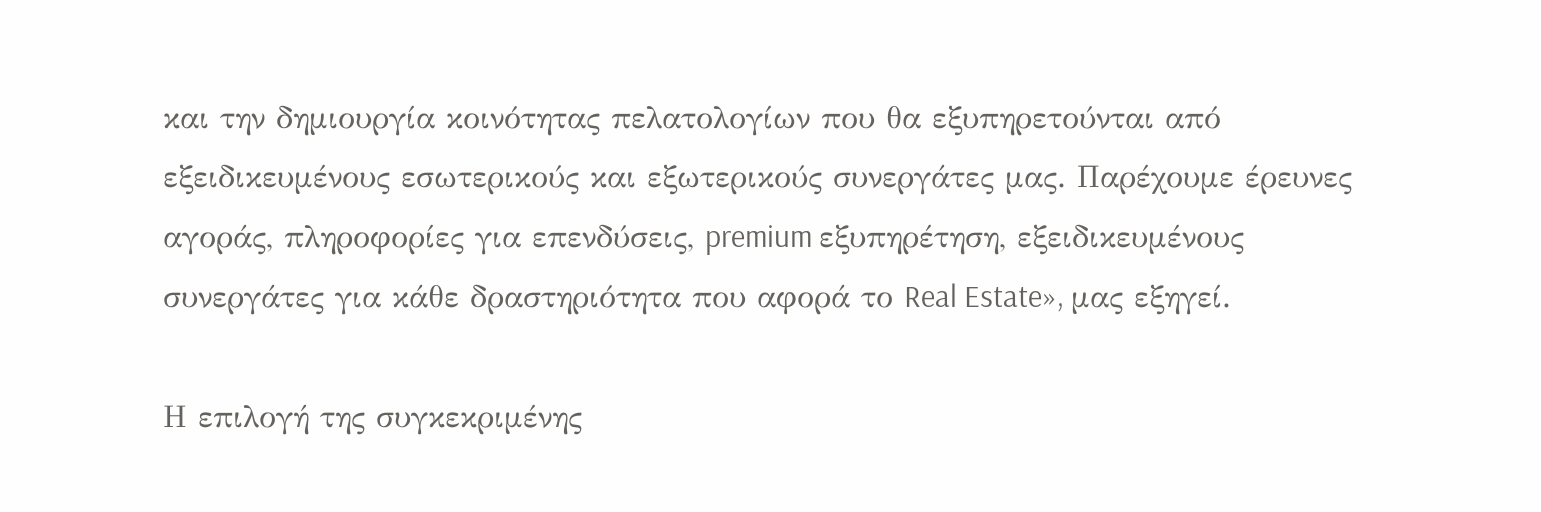και την δημιουργία κοινότητας πελατολογίων που θα εξυπηρετούνται από εξειδικευμένους εσωτερικούς και εξωτερικούς συνεργάτες μας. Παρέχουμε έρευνες αγοράς, πληροφορίες για επενδύσεις, premium εξυπηρέτηση, εξειδικευμένους συνεργάτες για κάθε δραστηριότητα που αφορά το Real Estate», μας εξηγεί.

Η επιλογή της συγκεκριμένης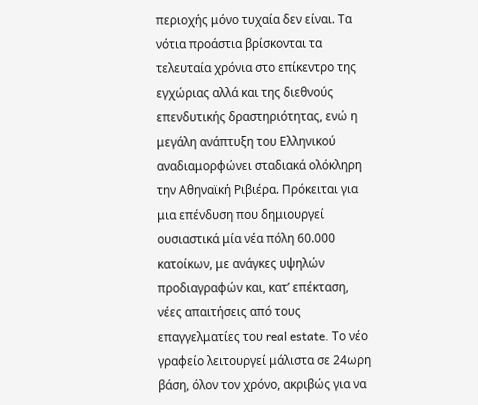περιοχής μόνο τυχαία δεν είναι. Τα νότια προάστια βρίσκονται τα τελευταία χρόνια στο επίκεντρο της εγχώριας αλλά και της διεθνούς επενδυτικής δραστηριότητας, ενώ η μεγάλη ανάπτυξη του Ελληνικού αναδιαμορφώνει σταδιακά ολόκληρη την Αθηναϊκή Ριβιέρα. Πρόκειται για μια επένδυση που δημιουργεί ουσιαστικά μία νέα πόλη 60.000 κατοίκων, με ανάγκες υψηλών προδιαγραφών και, κατ’ επέκταση, νέες απαιτήσεις από τους επαγγελματίες του real estate. Το νέο γραφείο λειτουργεί μάλιστα σε 24ωρη βάση, όλον τον χρόνο, ακριβώς για να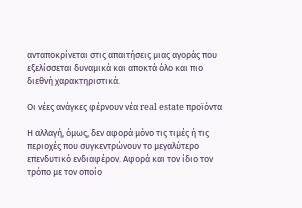ανταποκρίνεται στις απαιτήσεις μιας αγοράς που εξελίσσεται δυναμικά και αποκτά όλο και πιο διεθνή χαρακτηριστικά.

Οι νέες ανάγκες φέρνουν νέα real estate προϊόντα

Η αλλαγή, όμως, δεν αφορά μόνο τις τιμές ή τις περιοχές που συγκεντρώνουν το μεγαλύτερο επενδυτικό ενδιαφέρον. Αφορά και τον ίδιο τον τρόπο με τον οποίο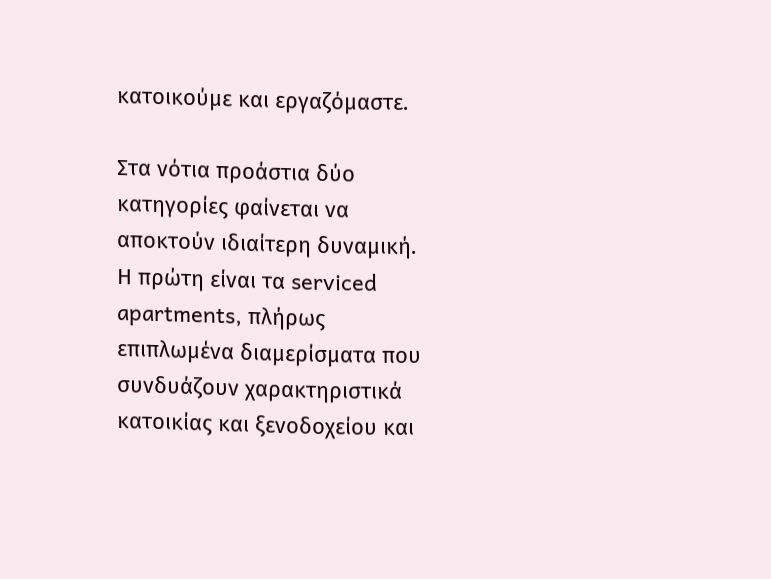κατοικούμε και εργαζόμαστε.

Στα νότια προάστια δύο κατηγορίες φαίνεται να αποκτούν ιδιαίτερη δυναμική. Η πρώτη είναι τα serviced apartments, πλήρως επιπλωμένα διαμερίσματα που συνδυάζουν χαρακτηριστικά κατοικίας και ξενοδοχείου και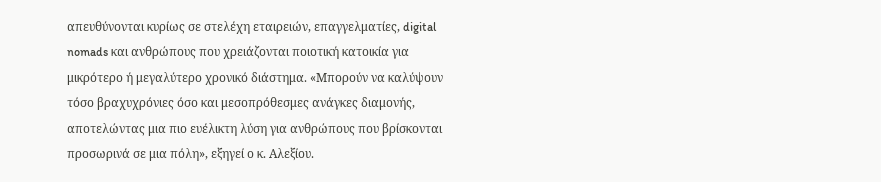απευθύνονται κυρίως σε στελέχη εταιρειών, επαγγελματίες, digital nomads και ανθρώπους που χρειάζονται ποιοτική κατοικία για μικρότερο ή μεγαλύτερο χρονικό διάστημα. «Μπορούν να καλύψουν τόσο βραχυχρόνιες όσο και μεσοπρόθεσμες ανάγκες διαμονής, αποτελώντας μια πιο ευέλικτη λύση για ανθρώπους που βρίσκονται προσωρινά σε μια πόλη», εξηγεί ο κ. Αλεξίου.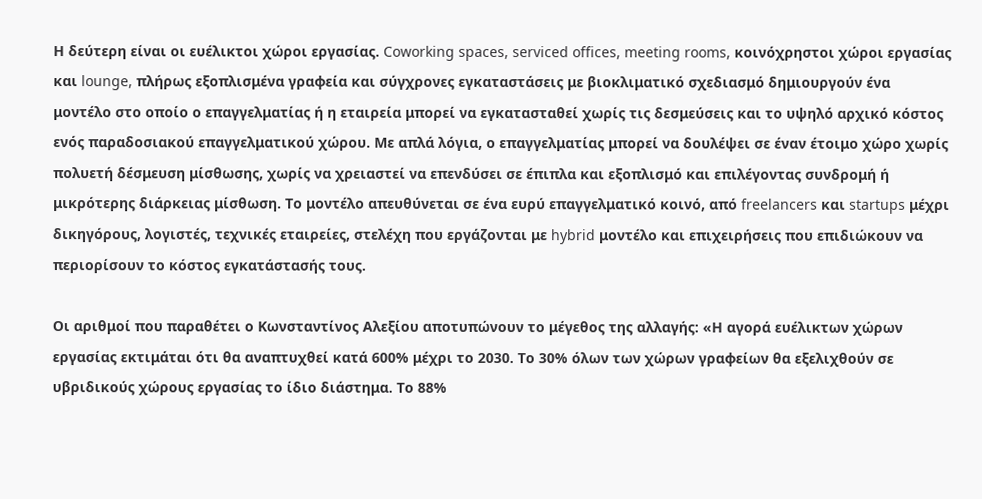Η δεύτερη είναι οι ευέλικτοι χώροι εργασίας. Coworking spaces, serviced offices, meeting rooms, κοινόχρηστοι χώροι εργασίας και lounge, πλήρως εξοπλισμένα γραφεία και σύγχρονες εγκαταστάσεις με βιοκλιματικό σχεδιασμό δημιουργούν ένα μοντέλο στο οποίο ο επαγγελματίας ή η εταιρεία μπορεί να εγκατασταθεί χωρίς τις δεσμεύσεις και το υψηλό αρχικό κόστος ενός παραδοσιακού επαγγελματικού χώρου. Με απλά λόγια, ο επαγγελματίας μπορεί να δουλέψει σε έναν έτοιμο χώρο χωρίς πολυετή δέσμευση μίσθωσης, χωρίς να χρειαστεί να επενδύσει σε έπιπλα και εξοπλισμό και επιλέγοντας συνδρομή ή μικρότερης διάρκειας μίσθωση. Το μοντέλο απευθύνεται σε ένα ευρύ επαγγελματικό κοινό, από freelancers και startups μέχρι δικηγόρους, λογιστές, τεχνικές εταιρείες, στελέχη που εργάζονται με hybrid μοντέλο και επιχειρήσεις που επιδιώκουν να περιορίσουν το κόστος εγκατάστασής τους.

Οι αριθμοί που παραθέτει ο Κωνσταντίνος Αλεξίου αποτυπώνουν το μέγεθος της αλλαγής: «Η αγορά ευέλικτων χώρων εργασίας εκτιμάται ότι θα αναπτυχθεί κατά 600% μέχρι το 2030. Το 30% όλων των χώρων γραφείων θα εξελιχθούν σε υβριδικούς χώρους εργασίας το ίδιο διάστημα. Το 88%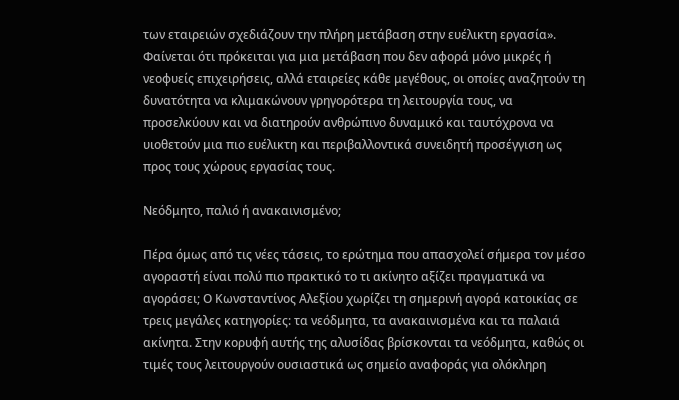των εταιρειών σχεδιάζουν την πλήρη μετάβαση στην ευέλικτη εργασία». Φαίνεται ότι πρόκειται για μια μετάβαση που δεν αφορά μόνο μικρές ή νεοφυείς επιχειρήσεις, αλλά εταιρείες κάθε μεγέθους, οι οποίες αναζητούν τη δυνατότητα να κλιμακώνουν γρηγορότερα τη λειτουργία τους, να προσελκύουν και να διατηρούν ανθρώπινο δυναμικό και ταυτόχρονα να υιοθετούν μια πιο ευέλικτη και περιβαλλοντικά συνειδητή προσέγγιση ως προς τους χώρους εργασίας τους.

Νεόδμητο, παλιό ή ανακαινισμένο;

Πέρα όμως από τις νέες τάσεις, το ερώτημα που απασχολεί σήμερα τον μέσο αγοραστή είναι πολύ πιο πρακτικό το τι ακίνητο αξίζει πραγματικά να αγοράσει; Ο Κωνσταντίνος Αλεξίου χωρίζει τη σημερινή αγορά κατοικίας σε τρεις μεγάλες κατηγορίες: τα νεόδμητα, τα ανακαινισμένα και τα παλαιά ακίνητα. Στην κορυφή αυτής της αλυσίδας βρίσκονται τα νεόδμητα, καθώς οι τιμές τους λειτουργούν ουσιαστικά ως σημείο αναφοράς για ολόκληρη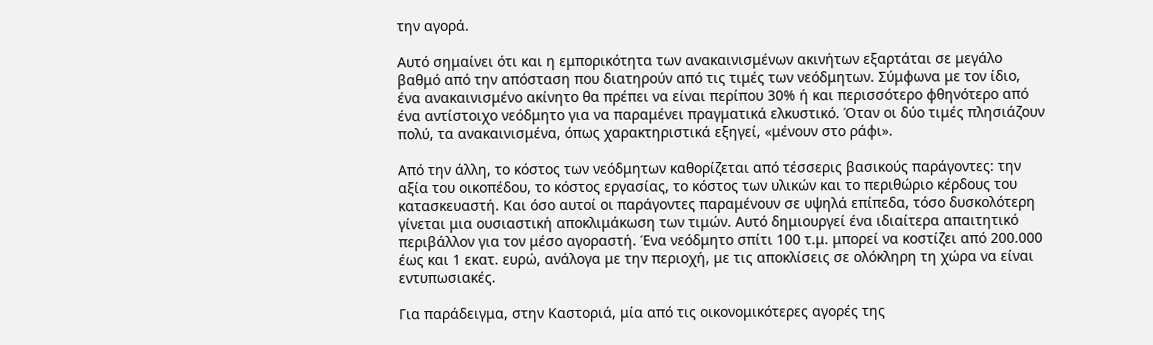την αγορά.

Αυτό σημαίνει ότι και η εμπορικότητα των ανακαινισμένων ακινήτων εξαρτάται σε μεγάλο βαθμό από την απόσταση που διατηρούν από τις τιμές των νεόδμητων. Σύμφωνα με τον ίδιο, ένα ανακαινισμένο ακίνητο θα πρέπει να είναι περίπου 30% ή και περισσότερο φθηνότερο από ένα αντίστοιχο νεόδμητο για να παραμένει πραγματικά ελκυστικό. Όταν οι δύο τιμές πλησιάζουν πολύ, τα ανακαινισμένα, όπως χαρακτηριστικά εξηγεί, «μένουν στο ράφι».

Από την άλλη, το κόστος των νεόδμητων καθορίζεται από τέσσερις βασικούς παράγοντες: την αξία του οικοπέδου, το κόστος εργασίας, το κόστος των υλικών και το περιθώριο κέρδους του κατασκευαστή. Και όσο αυτοί οι παράγοντες παραμένουν σε υψηλά επίπεδα, τόσο δυσκολότερη γίνεται μια ουσιαστική αποκλιμάκωση των τιμών. Αυτό δημιουργεί ένα ιδιαίτερα απαιτητικό περιβάλλον για τον μέσο αγοραστή. Ένα νεόδμητο σπίτι 100 τ.μ. μπορεί να κοστίζει από 200.000 έως και 1 εκατ. ευρώ, ανάλογα με την περιοχή, με τις αποκλίσεις σε ολόκληρη τη χώρα να είναι εντυπωσιακές.

Για παράδειγμα, στην Καστοριά, μία από τις οικονομικότερες αγορές της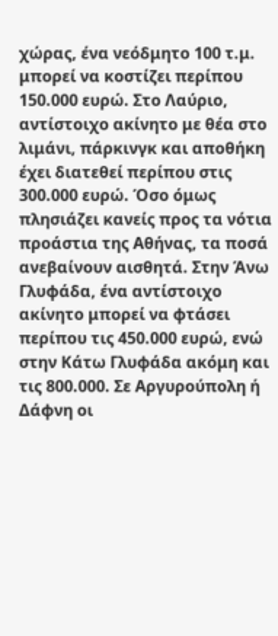χώρας, ένα νεόδμητο 100 τ.μ. μπορεί να κοστίζει περίπου 150.000 ευρώ. Στο Λαύριο, αντίστοιχο ακίνητο με θέα στο λιμάνι, πάρκινγκ και αποθήκη έχει διατεθεί περίπου στις 300.000 ευρώ. Όσο όμως πλησιάζει κανείς προς τα νότια προάστια της Αθήνας, τα ποσά ανεβαίνουν αισθητά. Στην Άνω Γλυφάδα, ένα αντίστοιχο ακίνητο μπορεί να φτάσει περίπου τις 450.000 ευρώ, ενώ στην Κάτω Γλυφάδα ακόμη και τις 800.000. Σε Αργυρούπολη ή Δάφνη οι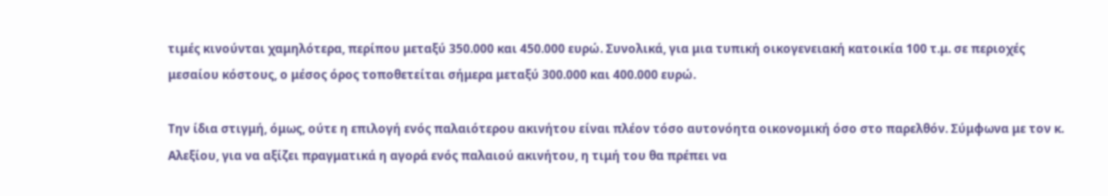τιμές κινούνται χαμηλότερα, περίπου μεταξύ 350.000 και 450.000 ευρώ. Συνολικά, για μια τυπική οικογενειακή κατοικία 100 τ.μ. σε περιοχές μεσαίου κόστους, ο μέσος όρος τοποθετείται σήμερα μεταξύ 300.000 και 400.000 ευρώ.

Την ίδια στιγμή, όμως, ούτε η επιλογή ενός παλαιότερου ακινήτου είναι πλέον τόσο αυτονόητα οικονομική όσο στο παρελθόν. Σύμφωνα με τον κ. Αλεξίου, για να αξίζει πραγματικά η αγορά ενός παλαιού ακινήτου, η τιμή του θα πρέπει να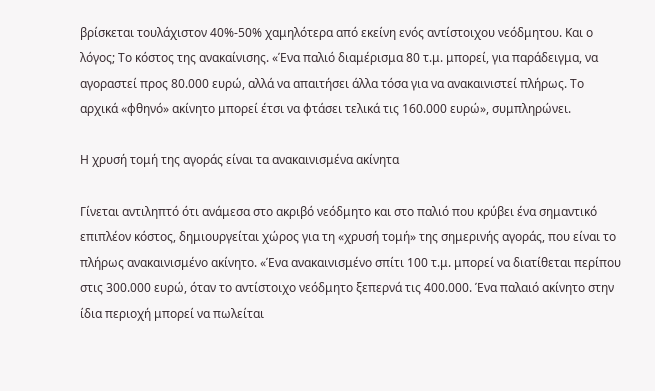βρίσκεται τουλάχιστον 40%-50% χαμηλότερα από εκείνη ενός αντίστοιχου νεόδμητου. Και ο λόγος; Το κόστος της ανακαίνισης. «Ένα παλιό διαμέρισμα 80 τ.μ. μπορεί, για παράδειγμα, να αγοραστεί προς 80.000 ευρώ, αλλά να απαιτήσει άλλα τόσα για να ανακαινιστεί πλήρως. Το αρχικά «φθηνό» ακίνητο μπορεί έτσι να φτάσει τελικά τις 160.000 ευρώ», συμπληρώνει.

Η χρυσή τομή της αγοράς είναι τα ανακαινισμένα ακίνητα

Γίνεται αντιληπτό ότι ανάμεσα στο ακριβό νεόδμητο και στο παλιό που κρύβει ένα σημαντικό επιπλέον κόστος, δημιουργείται χώρος για τη «χρυσή τομή» της σημερινής αγοράς, που είναι το πλήρως ανακαινισμένο ακίνητο. «Ένα ανακαινισμένο σπίτι 100 τ.μ. μπορεί να διατίθεται περίπου στις 300.000 ευρώ, όταν το αντίστοιχο νεόδμητο ξεπερνά τις 400.000. Ένα παλαιό ακίνητο στην ίδια περιοχή μπορεί να πωλείται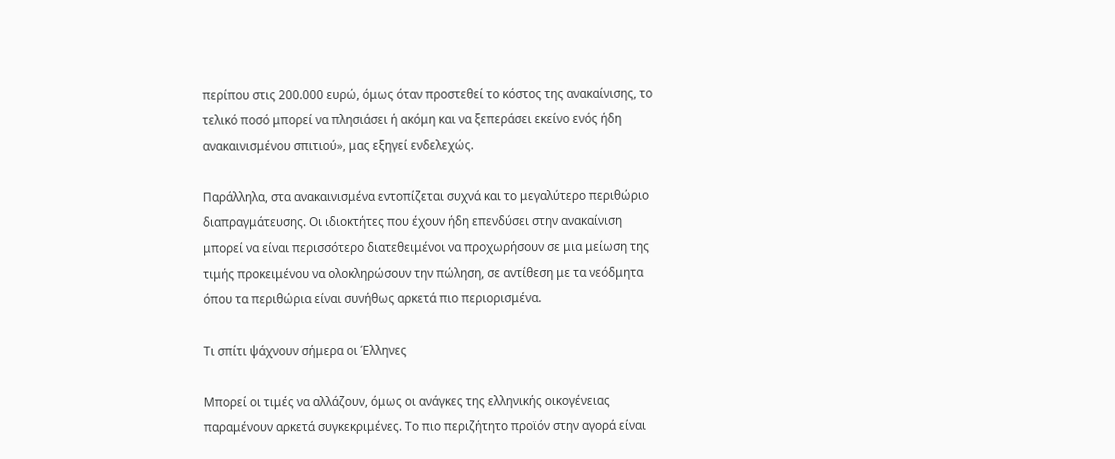περίπου στις 200.000 ευρώ, όμως όταν προστεθεί το κόστος της ανακαίνισης, το τελικό ποσό μπορεί να πλησιάσει ή ακόμη και να ξεπεράσει εκείνο ενός ήδη ανακαινισμένου σπιτιού», μας εξηγεί ενδελεχώς.

Παράλληλα, στα ανακαινισμένα εντοπίζεται συχνά και το μεγαλύτερο περιθώριο διαπραγμάτευσης. Οι ιδιοκτήτες που έχουν ήδη επενδύσει στην ανακαίνιση μπορεί να είναι περισσότερο διατεθειμένοι να προχωρήσουν σε μια μείωση της τιμής προκειμένου να ολοκληρώσουν την πώληση, σε αντίθεση με τα νεόδμητα όπου τα περιθώρια είναι συνήθως αρκετά πιο περιορισμένα.

Τι σπίτι ψάχνουν σήμερα οι Έλληνες

Μπορεί οι τιμές να αλλάζουν, όμως οι ανάγκες της ελληνικής οικογένειας παραμένουν αρκετά συγκεκριμένες. Το πιο περιζήτητο προϊόν στην αγορά είναι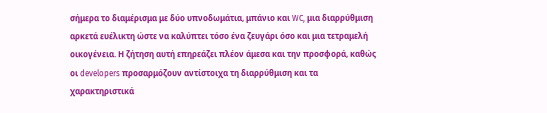σήμερα το διαμέρισμα με δύο υπνοδωμάτια, μπάνιο και WC, μια διαρρύθμιση αρκετά ευέλικτη ώστε να καλύπτει τόσο ένα ζευγάρι όσο και μια τετραμελή οικογένεια. Η ζήτηση αυτή επηρεάζει πλέον άμεσα και την προσφορά, καθώς οι developers προσαρμόζουν αντίστοιχα τη διαρρύθμιση και τα χαρακτηριστικά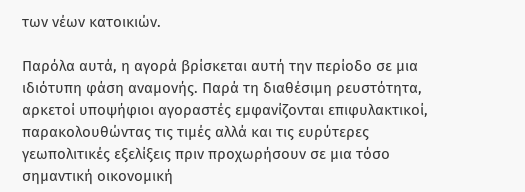των νέων κατοικιών.

Παρόλα αυτά, η αγορά βρίσκεται αυτή την περίοδο σε μια ιδιότυπη φάση αναμονής. Παρά τη διαθέσιμη ρευστότητα, αρκετοί υποψήφιοι αγοραστές εμφανίζονται επιφυλακτικοί, παρακολουθώντας τις τιμές αλλά και τις ευρύτερες γεωπολιτικές εξελίξεις πριν προχωρήσουν σε μια τόσο σημαντική οικονομική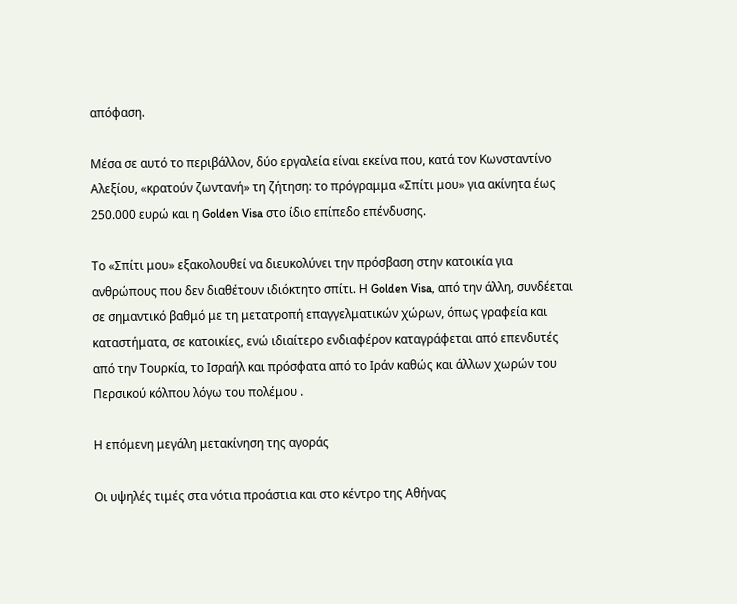απόφαση.

Μέσα σε αυτό το περιβάλλον, δύο εργαλεία είναι εκείνα που, κατά τον Κωνσταντίνο Αλεξίου, «κρατούν ζωντανή» τη ζήτηση: το πρόγραμμα «Σπίτι μου» για ακίνητα έως 250.000 ευρώ και η Golden Visa στο ίδιο επίπεδο επένδυσης.

Το «Σπίτι μου» εξακολουθεί να διευκολύνει την πρόσβαση στην κατοικία για ανθρώπους που δεν διαθέτουν ιδιόκτητο σπίτι. Η Golden Visa, από την άλλη, συνδέεται σε σημαντικό βαθμό με τη μετατροπή επαγγελματικών χώρων, όπως γραφεία και καταστήματα, σε κατοικίες, ενώ ιδιαίτερο ενδιαφέρον καταγράφεται από επενδυτές από την Τουρκία, το Ισραήλ και πρόσφατα από το Ιράν καθώς και άλλων χωρών του Περσικού κόλπου λόγω του πολέμου .

Η επόμενη μεγάλη μετακίνηση της αγοράς

Οι υψηλές τιμές στα νότια προάστια και στο κέντρο της Αθήνας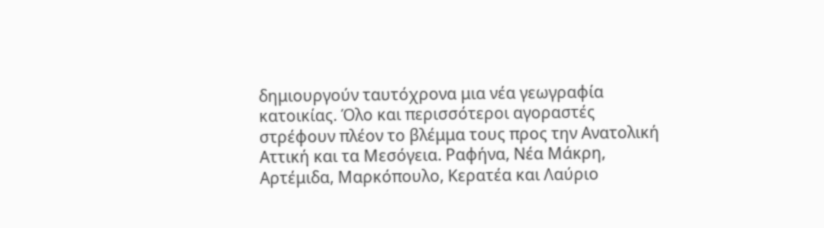δημιουργούν ταυτόχρονα μια νέα γεωγραφία κατοικίας. Όλο και περισσότεροι αγοραστές στρέφουν πλέον το βλέμμα τους προς την Ανατολική Αττική και τα Μεσόγεια. Ραφήνα, Νέα Μάκρη, Αρτέμιδα, Μαρκόπουλο, Κερατέα και Λαύριο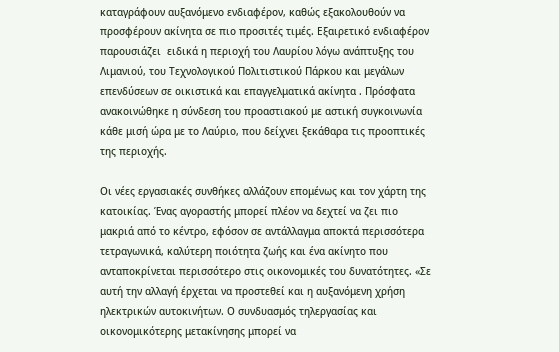καταγράφουν αυξανόμενο ενδιαφέρον, καθώς εξακολουθούν να προσφέρουν ακίνητα σε πιο προσιτές τιμές. Εξαιρετικό ενδιαφέρον παρουσιάζει  ειδικά η περιοχή του Λαυρίου λόγω ανάπτυξης του Λιμανιού, του Τεχνολογικού Πολιτιστικού Πάρκου και μεγάλων επενδύσεων σε οικιστικά και επαγγελματικά ακίνητα . Πρόσφατα ανακοινώθηκε η σύνδεση του προαστιακού με αστική συγκοινωνία κάθε μισή ώρα με το Λαύριο, που δείχνει ξεκάθαρα τις προοπτικές της περιοχής.

Οι νέες εργασιακές συνθήκες αλλάζουν επομένως και τον χάρτη της κατοικίας. Ένας αγοραστής μπορεί πλέον να δεχτεί να ζει πιο μακριά από το κέντρο, εφόσον σε αντάλλαγμα αποκτά περισσότερα τετραγωνικά, καλύτερη ποιότητα ζωής και ένα ακίνητο που ανταποκρίνεται περισσότερο στις οικονομικές του δυνατότητες. «Σε αυτή την αλλαγή έρχεται να προστεθεί και η αυξανόμενη χρήση ηλεκτρικών αυτοκινήτων. Ο συνδυασμός τηλεργασίας και οικονομικότερης μετακίνησης μπορεί να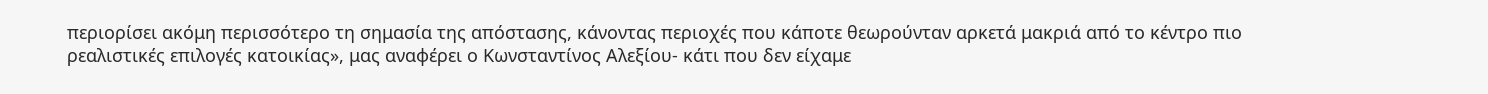περιορίσει ακόμη περισσότερο τη σημασία της απόστασης, κάνοντας περιοχές που κάποτε θεωρούνταν αρκετά μακριά από το κέντρο πιο ρεαλιστικές επιλογές κατοικίας», μας αναφέρει ο Κωνσταντίνος Αλεξίου- κάτι που δεν είχαμε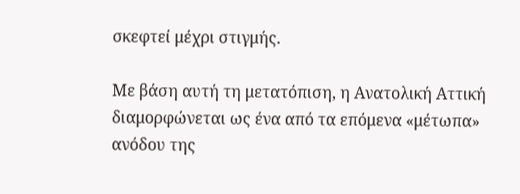σκεφτεί μέχρι στιγμής.

Με βάση αυτή τη μετατόπιση, η Ανατολική Αττική διαμορφώνεται ως ένα από τα επόμενα «μέτωπα» ανόδου της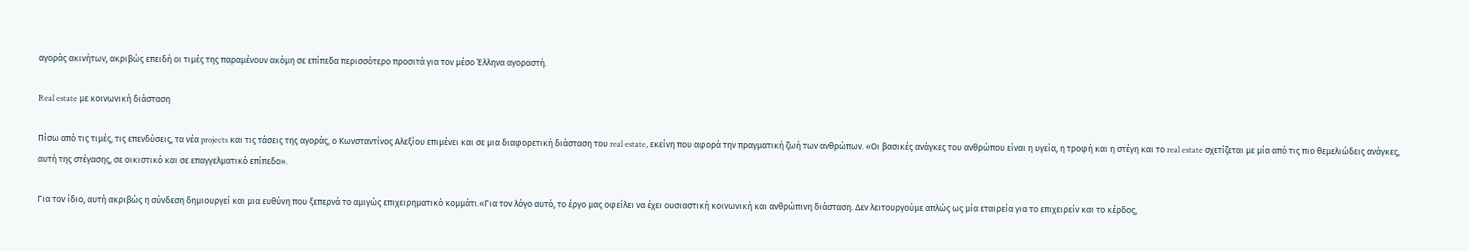αγοράς ακινήτων, ακριβώς επειδή οι τιμές της παραμένουν ακόμη σε επίπεδα περισσότερο προσιτά για τον μέσο Έλληνα αγοραστή.

Real estate με κοινωνική διάσταση

Πίσω από τις τιμές, τις επενδύσεις, τα νέα projects και τις τάσεις της αγοράς, ο Κωνσταντίνος Αλεξίου επιμένει και σε μια διαφορετική διάσταση του real estate, εκείνη που αφορά την πραγματική ζωή των ανθρώπων. «Οι βασικές ανάγκες του ανθρώπου είναι η υγεία, η τροφή και η στέγη και το real estate σχετίζεται με μία από τις πιο θεμελιώδεις ανάγκες, αυτή της στέγασης, σε οικιστικό και σε επαγγελματικό επίπεδο».

Για τον ίδιο, αυτή ακριβώς η σύνδεση δημιουργεί και μια ευθύνη που ξεπερνά το αμιγώς επιχειρηματικό κομμάτι.«Για τον λόγο αυτό, το έργο μας οφείλει να έχει ουσιαστική κοινωνική και ανθρώπινη διάσταση. Δεν λειτουργούμε απλώς ως μία εταιρεία για το επιχειρείν και το κέρδος,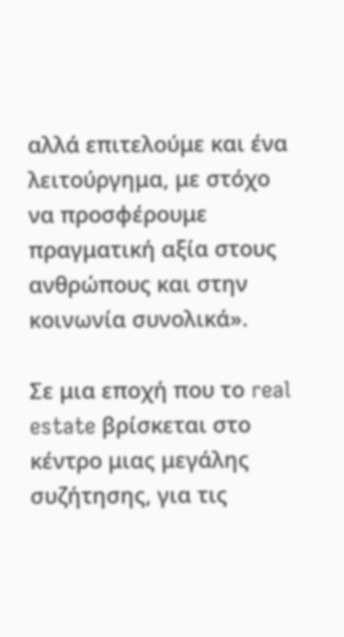αλλά επιτελούμε και ένα λειτούργημα, με στόχο να προσφέρουμε πραγματική αξία στους ανθρώπους και στην κοινωνία συνολικά».

Σε μια εποχή που το real estate βρίσκεται στο κέντρο μιας μεγάλης συζήτησης, για τις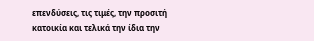επενδύσεις, τις τιμές, την προσιτή κατοικία και τελικά την ίδια την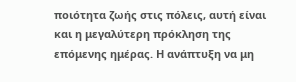ποιότητα ζωής στις πόλεις, αυτή είναι και η μεγαλύτερη πρόκληση της επόμενης ημέρας. Η ανάπτυξη να μη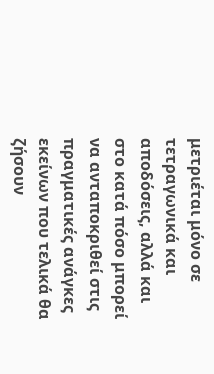μετριέται μόνο σε τετραγωνικά και αποδόσεις, αλλά και στο κατά πόσο μπορεί να ανταποκριθεί στις πραγματικές ανάγκες εκείνων που τελικά θα ζήσουν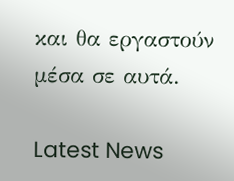και θα εργαστούν μέσα σε αυτά.

Latest News